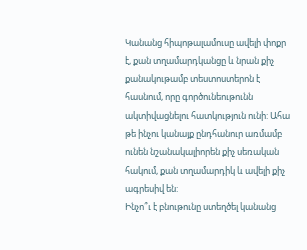Կանանց հիպոթալամուսը ավելի փոքր է, քան տղամարդկանցը և նրան քիչ քանակութամբ տեստոստերոն է հասնում, որը գործունեութունն ակտիվացնելու հատկություն ունի: Ահա թե ինչու կանայք ընդհանուր առմամբ ունեն նշանակալիորեն քիչ սեռական հակում, քան տղամարդիկ և ավելի քիչ ագրեսիվ են:
Ինչո՞ւ է բնութունը ստեղծել կանանց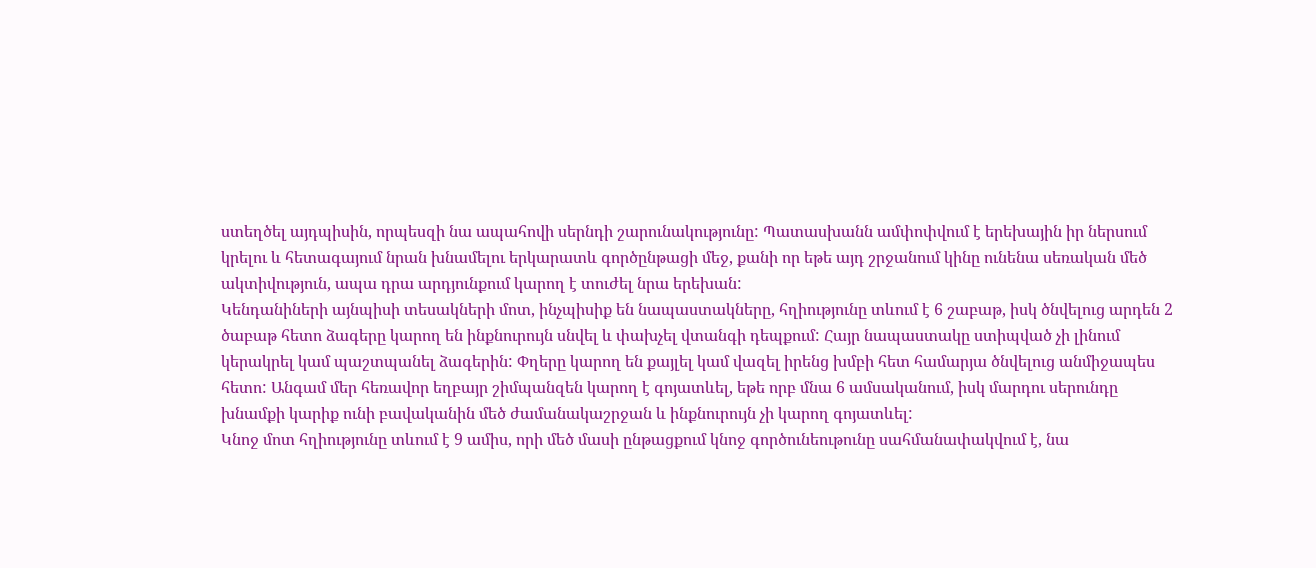ստեղծել այդպիսին, որպեսզի նա ապահովի սերնդի շարունակությունը: Պատասխանն ամփոփվում է երեխային իր ներսում կրելու և հետագայում նրան խնամելու երկարատև գործընթացի մեջ, քանի որ եթե այդ շրջանում կինը ունենա սեռական մեծ ակտիվություն, ապա դրա արդյունքում կարող է տուժել նրա երեխան:
Կենդանիների այնպիսի տեսակների մոտ, ինչպիսիք են նապաստակները, հղիությունը տևում է 6 շաբաթ, իսկ ծնվելուց արդեն 2 ծաբաթ հետո ձագերը կարող են ինքնուրույն սնվել և փախչել վտանգի դեպքում: Հայր նապաստակը ստիպված չի լինում կերակրել կամ պաշտպանել ձագերին: Փղերը կարող են քայլել կամ վազել իրենց խմբի հետ համարյա ծնվելուց անմիջապես հետո: Անգամ մեր հեռավոր եղբայր շիմպանզեն կարող է գոյատևել, եթե որբ մնա 6 ամսականում, իսկ մարդու սերունդը խնամքի կարիք ունի բավականին մեծ ժամանակաշրջան և ինքնուրույն չի կարող գոյատևել:
Կնոջ մոտ հղիությունը տևում է 9 ամիս, որի մեծ մասի ընթացքում կնոջ գործունեութունը սահմանափակվում է, նա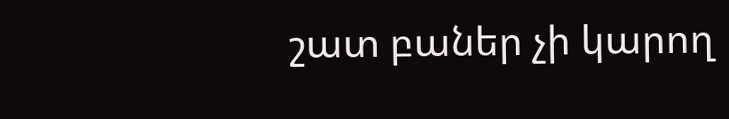շատ բաներ չի կարող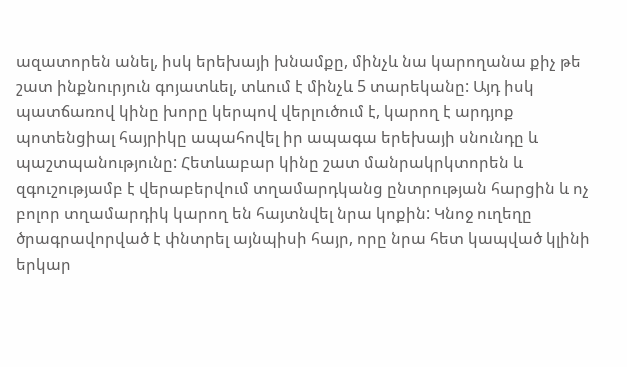ազատորեն անել, իսկ երեխայի խնամքը, մինչև նա կարողանա քիչ թե շատ ինքնուրյուն գոյատևել, տևում է մինչև 5 տարեկանը: Այդ իսկ պատճառով կինը խորը կերպով վերլուծում է, կարող է արդյոք պոտենցիալ հայրիկը ապահովել իր ապագա երեխայի սնունդը և պաշտպանությունը: Հետևաբար կինը շատ մանրակրկտորեն և զգուշությամբ է վերաբերվում տղամարդկանց ընտրության հարցին և ոչ բոլոր տղամարդիկ կարող են հայտնվել նրա կոքին: Կնոջ ուղեղը ծրագրավորված է փնտրել այնպիսի հայր, որը նրա հետ կապված կլինի երկար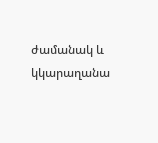ժամանակ և կկարաղանա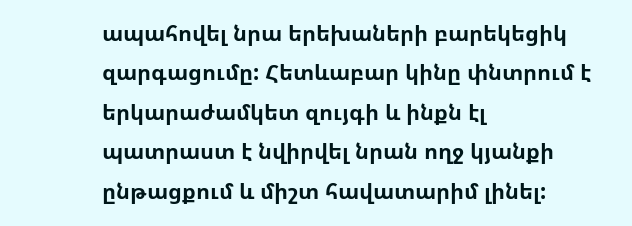ապահովել նրա երեխաների բարեկեցիկ զարգացումը: Հետևաբար կինը փնտրում է երկարաժամկետ զույգի և ինքն էլ պատրաստ է նվիրվել նրան ողջ կյանքի ընթացքում և միշտ հավատարիմ լինել: